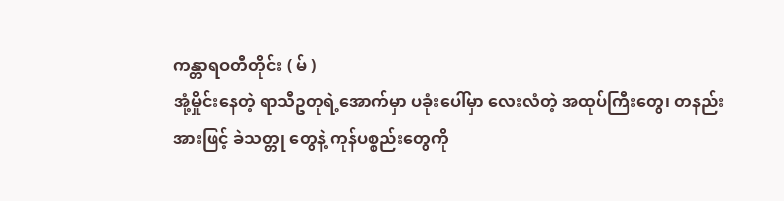ကန္တာရဝတီတိုင်း ( မ် )
အုံ့မှိုင်းနေတဲ့ ရာသီဥတုရဲ့အောက်မှာ ပခုံးပေါ်မှာ လေးလံတဲ့ အထုပ်ကြီးတွေ၊ တနည်းအားဖြင့် ခဲသတ္တု တွေနဲ့ ကုန်ပစ္စည်းတွေကို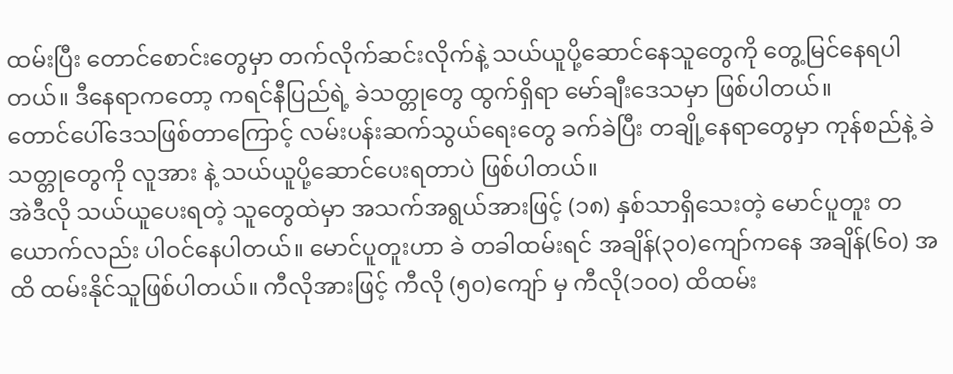ထမ်းပြီး တောင်စောင်းတွေမှာ တက်လိုက်ဆင်းလိုက်နဲ့ သယ်ယူပို့ဆောင်နေသူတွေကို တွေ့မြင်နေရပါတယ်။ ဒီနေရာကတော့ ကရင်နီပြည်ရဲ့ ခဲသတ္တုတွေ ထွက်ရှိရာ မော်ချီးဒေသမှာ ဖြစ်ပါတယ်။
တောင်ပေါ်ဒေသဖြစ်တာကြောင့် လမ်းပန်းဆက်သွယ်ရေးတွေ ခက်ခဲပြီး တချို့နေရာတွေမှာ ကုန်စည်နဲ့ ခဲသတ္တုတွေကို လူအား နဲ့ သယ်ယူပို့ဆောင်ပေးရတာပဲ ဖြစ်ပါတယ်။
အဲဒီလို သယ်ယူပေးရတဲ့ သူတွေထဲမှာ အသက်အရွယ်အားဖြင့် (၁၈) နှစ်သာရှိသေးတဲ့ မောင်ပူတူး တယောက်လည်း ပါဝင်နေပါတယ်။ မောင်ပူတူးဟာ ခဲ တခါထမ်းရင် အချိန်(၃၀)ကျော်ကနေ အချိန်(၆၀) အထိ ထမ်းနိုင်သူဖြစ်ပါတယ်။ ကီလိုအားဖြင့် ကီလို (၅၀)ကျော် မှ ကီလို(၁၀၀) ထိထမ်း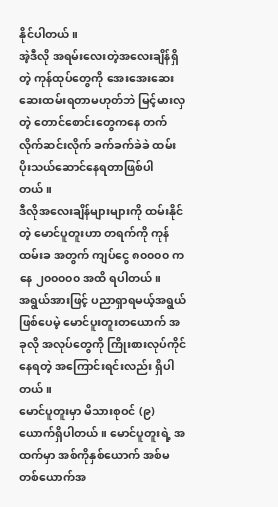နိုင်ပါတယ်။
အဲ့ဒီလို အရမ်းလေးတဲ့အလေးချိန်ရှိတဲ့ ကုန်ထုပ်တွေကို အေးအေးဆေးဆေးထမ်းရတာမဟုတ်ဘဲ မြင့်မားလှတဲ့ တောင်စောင်းတွေကနေ တက်လိုက်ဆင်းလိုက် ခက်ခက်ခဲခဲ ထမ်းပိုးသယ်ဆောင်နေရတာဖြစ်ပါတယ်။
ဒီလိုအလေးချိန်များများကို ထမ်းနိုင်တဲ့ မောင်ပူတူးဟာ တရက်ကို ကုန်ထမ်းခ အတွက် ကျပ်ငွေ ၈၀၀၀၀ ကနေ ၂၀၀၀၀၀ အထိ ရပါတယ်။
အရွယ်အားဖြင့် ပညာရှာရမယ့်အရွယ်ဖြစ်ပေမဲ့ မောင်ပူးတူးတယောက် အခုလို အလုပ်တွေကို ကြိုးစားလုပ်ကိုင်နေရတဲ့ အကြောင်းရင်းလည်း ရှိပါတယ်။
မောင်ပူတူးမှာ မိသားစုဝင် (၉)ယောက်ရှိပါတယ်။ မောင်ပူတူးရဲ့ အထက်မှာ အစ်ကိုနှစ်ယောက် အစ်မတစ်ယောက်အ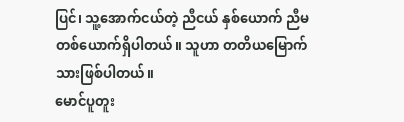ပြင်၊ သူ့အောက်ငယ်တဲ့ ညီငယ် နှစ်ယောက် ညီမတစ်ယောက်ရှိပါတယ်။ သူဟာ တတိယမြောက်သားဖြစ်ပါတယ်။
မောင်ပူတူး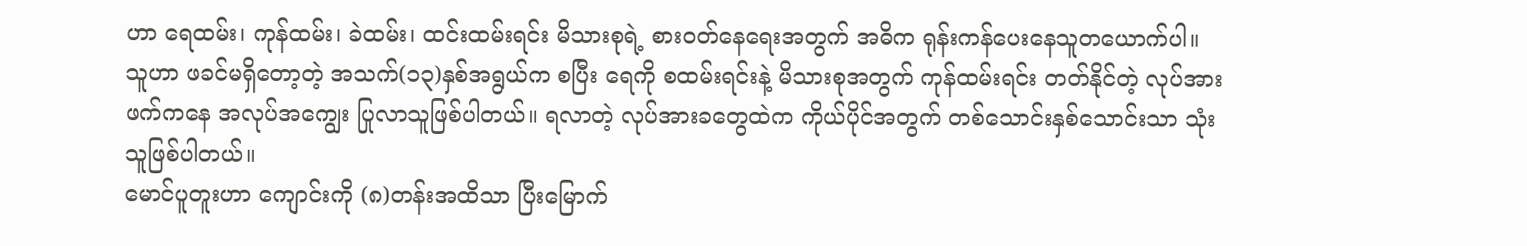ဟာ ရေထမ်း၊ ကုန်ထမ်း၊ ခဲထမ်း၊ ထင်းထမ်းရင်း မိသားစုရဲ့ စားဝတ်နေရေးအတွက် အဓိက ရုန်းကန်ပေးနေသူတယောက်ပါ။ သူဟာ ဖခင်မရှိတော့တဲ့ အသက်(၁၃)နှစ်အရွယ်က စပြီး ရေကို စထမ်းရင်းနဲ့ မိသားစုအတွက် ကုန်ထမ်းရင်း တတ်နိုင်တဲ့ လုပ်အားဖက်ကနေ အလုပ်အကျွေး ပြုလာသူဖြစ်ပါတယ်။ ရလာတဲ့ လုပ်အားခတွေထဲက ကိုယ်ပိုင်အတွက် တစ်သောင်းနှစ်သောင်းသာ သုံးသူဖြစ်ပါတယ်။
မောင်ပူတူးဟာ ကျောင်းကို (၈)တန်းအထိသာ ပြီးမြောက်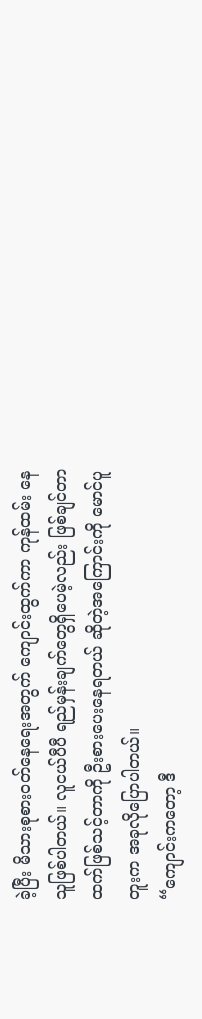ခဲ့ပြီး မိသားစုစားဝတ်နေရေးအတွက် ကျောင်းထွက်ကာ ကုန်ထမ်း နေသူဖြစ်ပါတယ်။ လူငယ်ပီပီ ရည်မှန်းချက်တွေရှိပေမဲ့လည်း ဖြစ်ချင်တာထက်ဖြစ်သင့်တာကို ဦးစားပေးနေရတယ် ဆိုတဲ့အကြောင်းကို မောင်ပူတူးက အခုလိုပြောပါတယ်။
“ကျောင်းကတော့ ဒီ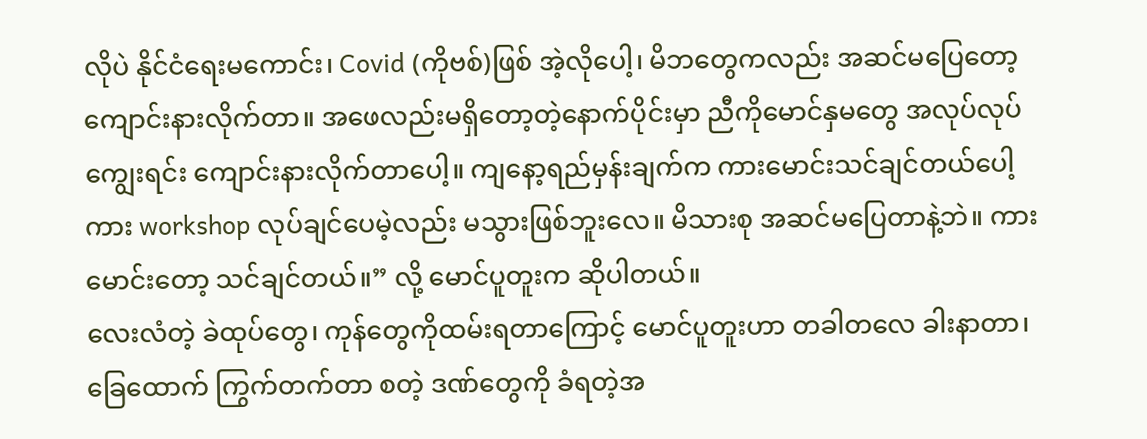လိုပဲ နိုင်ငံရေးမကောင်း၊ Covid (ကိုဗစ်)ဖြစ် အဲ့လိုပေါ့၊ မိဘတွေကလည်း အဆင်မပြေတော့ ကျောင်းနားလိုက်တာ။ အဖေလည်းမရှိတော့တဲ့နောက်ပိုင်းမှာ ညီကိုမောင်နှမတွေ အလုပ်လုပ်ကျွေးရင်း ကျောင်းနားလိုက်တာပေါ့။ ကျနော့ရည်မှန်းချက်က ကားမောင်းသင်ချင်တယ်ပေါ့ ကား workshop လုပ်ချင်ပေမဲ့လည်း မသွားဖြစ်ဘူးလေ။ မိသားစု အဆင်မပြေတာနဲ့ဘဲ။ ကားမောင်းတော့ သင်ချင်တယ်။” လို့ မောင်ပူတူးက ဆိုပါတယ်။
လေးလံတဲ့ ခဲထုပ်တွေ၊ ကုန်တွေကိုထမ်းရတာကြောင့် မောင်ပူတူးဟာ တခါတလေ ခါးနာတာ၊ ခြေထောက် ကြွက်တက်တာ စတဲ့ ဒဏ်တွေကို ခံရတဲ့အ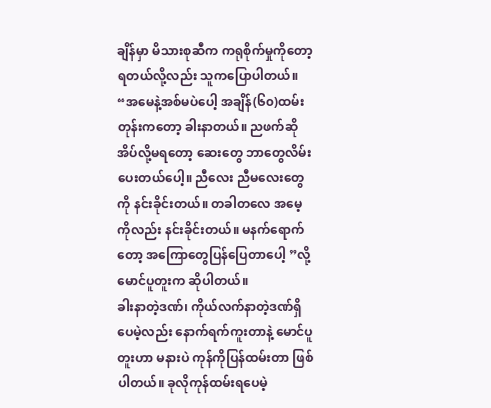ချိန်မှာ မိသားစုဆီက ကရုစိုက်မှုကိုတော့ ရတယ်လို့လည်း သူကပြောပါတယ်။
“အမေနဲ့အစ်မပဲပေါ့ အချိန်(၆၀)ထမ်းတုန်းကတော့ ခါးနာတယ်။ ညဖက်ဆို အိပ်လို့မရတော့ ဆေးတွေ ဘာတွေလိမ်းပေးတယ်ပေါ့။ ညီလေး ညီမလေးတွေကို နင်းခိုင်းတယ်။ တခါတလေ အမေ့ကိုလည်း နင်းခိုင်းတယ်။ မနက်ရောက်တော့ အကြောတွေပြန်ပြေတာပေါ့ ”လို့ မောင်ပူတူးက ဆိုပါတယ်။
ခါးနာတဲ့ဒဏ်၊ ကိုယ်လက်နာတဲ့ဒဏ်ရှိပေမဲ့လည်း နောက်ရက်ကူးတာနဲ့ မောင်ပူတူးဟာ မနားပဲ ကုန်ကိုပြန်ထမ်းတာ ဖြစ်ပါတယ်။ ခုလိုကုန်ထမ်းရပေမဲ့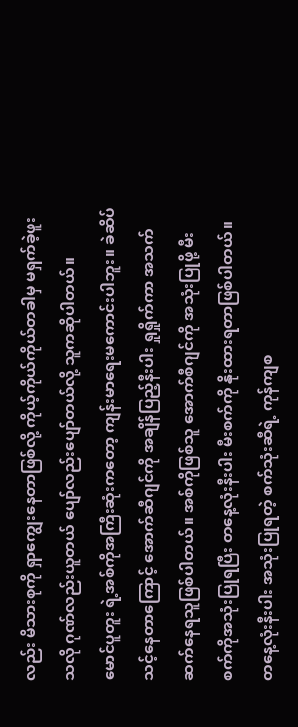လည်း မိသားစုကို ရှာကျွေးနေတာဖြစ်လို့ ကိုယ့်ကိုယ်ကိုယ်တခါမှ မရှက်ခဲ့ဖူးသလို ဂုဏ်လည်းယူတယ် ပျော်လည်းပျော်တယ်လို့ သူကဆိုပါတယ်။
မောင်ပူတူး ရဲ့အစ်ကိုအကြီးဆုံးကတော့ ကျန်းမာရေးမကောင်းပါဘူး။ ခဲဆိပ်သင့်နေတာကြောင့် အောက်ဆီဂျင်ကို အချိန်ပြည့်နီးပါး ရှုရှိုက်ကာ အသက်ဆက်နေရသူဖြစ်ပါတယ်။ အစ်ကိုဖြစ်သူ အောက်စီဂျင်ကို အသုံးပြုဖို့ မီးစက်ကိုအသုံးပြုရပြီး တနေ့လုံးနီးပါး မီးစက်ကို နိုးထားရတာဖြစ်ပါတယ်။ တနေ့လုံးနီးပါး အသုံးပြုရတဲ့ စက်သုံးဆီရဲ့ ကုန်ကျစ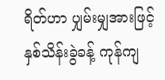ရိတ်ဟာ ပျှမ်းမျှအားဖြင့် နှစ်သိန်းခွဲခန့် ကုန်ကျ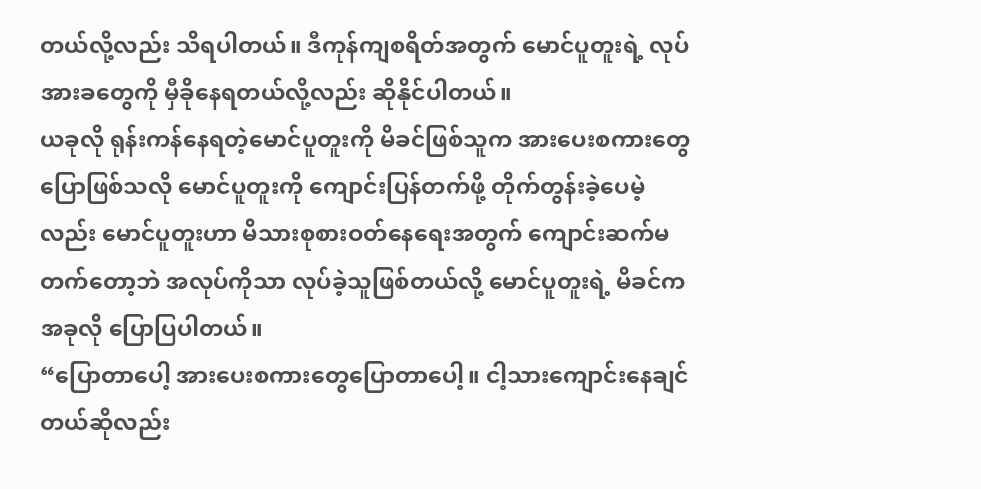တယ်လို့လည်း သိရပါတယ်။ ဒီကုန်ကျစရိတ်အတွက် မောင်ပူတူးရဲ့ လုပ်အားခတွေကို မှီခိုနေရတယ်လို့လည်း ဆိုနိုင်ပါတယ်။
ယခုလို ရုန်းကန်နေရတဲ့မောင်ပူတူးကို မိခင်ဖြစ်သူက အားပေးစကားတွေ ပြောဖြစ်သလို မောင်ပူတူးကို ကျောင်းပြန်တက်ဖို့ တိုက်တွန်းခဲ့ပေမဲ့လည်း မောင်ပူတူးဟာ မိသားစုစားဝတ်နေရေးအတွက် ကျောင်းဆက်မတက်တော့ဘဲ အလုပ်ကိုသာ လုပ်ခဲ့သူဖြစ်တယ်လို့ မောင်ပူတူးရဲ့ မိခင်က အခုလို ပြောပြပါတယ်။
“ပြောတာပေါ့ အားပေးစကားတွေပြောတာပေါ့။ ငါ့သားကျောင်းနေချင်တယ်ဆိုလည်း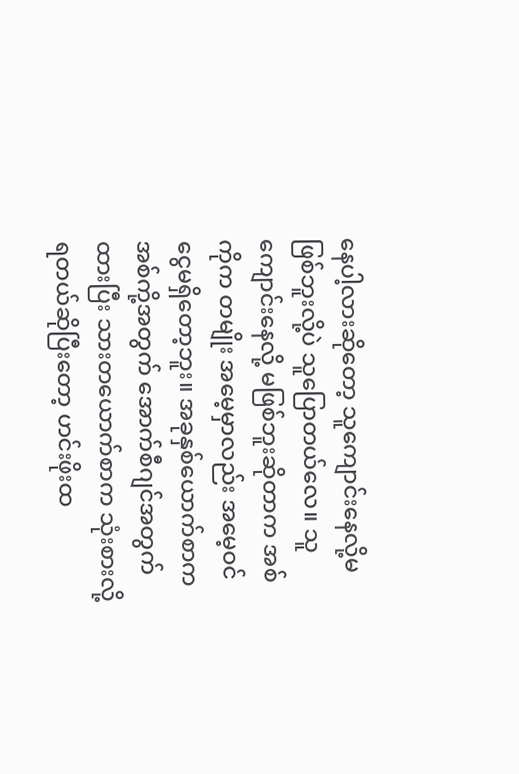နေပါ့လားဆိုတော့ သူကျောင်းနေလို့မဖြစ်ဘူးလို့ပဲ သူပြောတယ်လေ။ သူကျောင်းနေလို့ မဖြစ်ဘူးဆိုတာက အစ်ကိုက တမျိုး အမေ့မှာလည်း အမေ့ဝင်ငွေမရှိတော့ဘူး။ အခုနှစ်ယောက်စာက အစ်ကို့အတွက် အောက်စီဂျင်အတွက်ထားပြီး သားတယောက်စာက သုံးစားလို့ရတယ်ဆိုပြီးတော့ ဟင်းဖိုးထ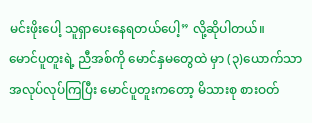မင်းဖိုးပေါ့ သူရှာပေးနေရတယ်ပေါ့” လို့ဆိုပါတယ်။
မောင်ပူတူးရဲ့ ညီအစ်ကို မောင်နှမတွေထဲ မှာ (၃)ယောက်သာ အလုပ်လုပ်ကြပြီး မောင်ပူတူးကတော့ မိသားစု စားဝတ်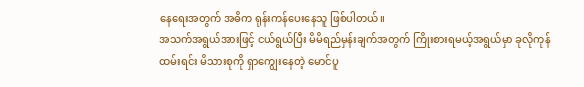နေရေးအတွက် အဓိက ရုန်းကန်ပေးနေသူ ဖြစ်ပါတယ်။
အသက်အရွယ်အားဖြင့် ငယ်ရွယ်ပြီး မိမိရည်မှန်းချက်အတွက် ကြိုးစားရမယ့်အရွယ်မှာ ခုလိုကုန်ထမ်းရင်း မိသားစုကို ရှာကျွေးနေတဲ့ မောင်ပူ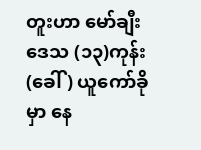တူးဟာ မော်ချီးဒေသ (၁၃)ကုန်း (ခေါ် ) ယူကော်ခိုမှာ နေ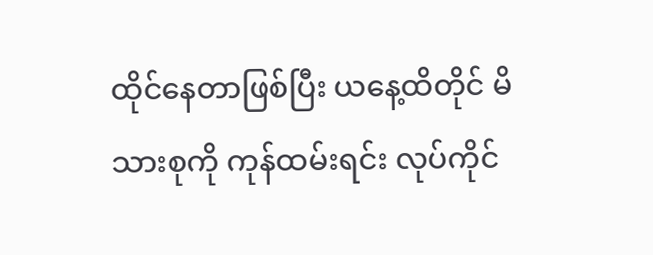ထိုင်နေတာဖြစ်ပြီး ယနေ့ထိတိုင် မိသားစုကို ကုန်ထမ်းရင်း လုပ်ကိုင်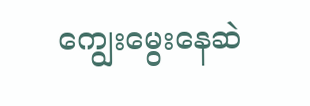ကျွေးမွေးနေဆဲ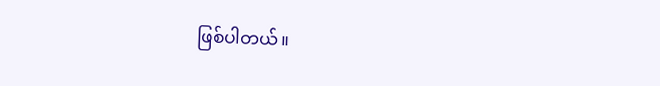ဖြစ်ပါတယ်။